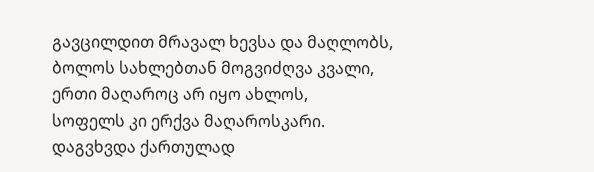გავცილდით მრავალ ხევსა და მაღლობს,
ბოლოს სახლებთან მოგვიძღვა კვალი,
ერთი მაღაროც არ იყო ახლოს,
სოფელს კი ერქვა მაღაროსკარი.
დაგვხვდა ქართულად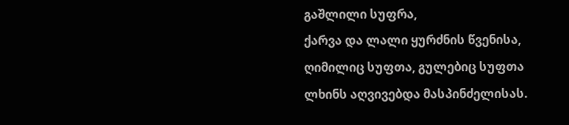გაშლილი სუფრა,
ქარვა და ლალი ყურძნის წვენისა,
ღიმილიც სუფთა, გულებიც სუფთა
ლხინს აღვივებდა მასპინძელისას.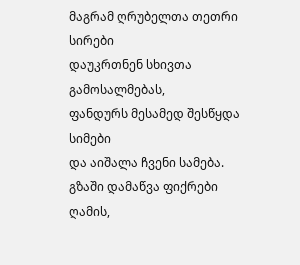მაგრამ ღრუბელთა თეთრი სირები
დაუკრთნენ სხივთა გამოსალმებას,
ფანდურს მესამედ შესწყდა სიმები
და აიშალა ჩვენი სამება.
გზაში დამაწვა ფიქრები ღამის,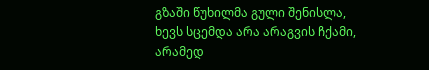გზაში წუხილმა გული შენისლა,
ხევს სცემდა არა არაგვის ჩქამი,
არამედ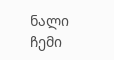ნალი ჩემი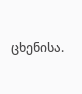ცხენისა.